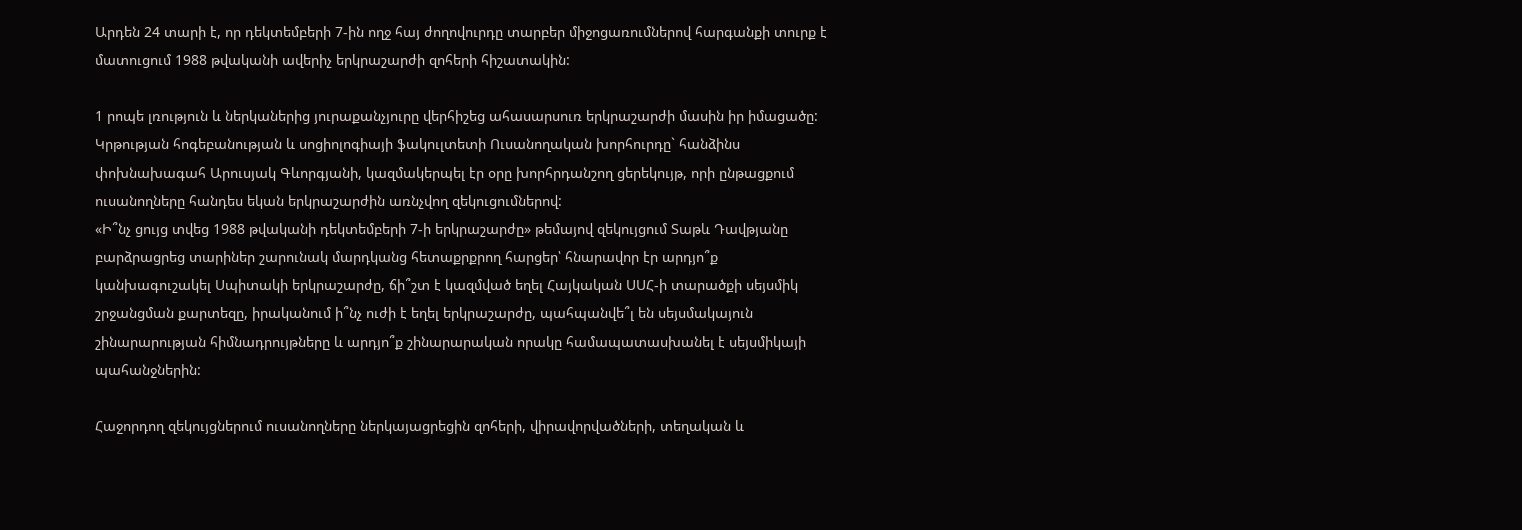Արդեն 24 տարի է, որ դեկտեմբերի 7-ին ողջ հայ ժողովուրդը տարբեր միջոցառումներով հարգանքի տուրք է մատուցում 1988 թվականի ավերիչ երկրաշարժի զոհերի հիշատակին:

1 րոպե լռություն և ներկաներից յուրաքանչյուրը վերհիշեց ահասարսուռ երկրաշարժի մասին իր իմացածը:
Կրթության հոգեբանության և սոցիոլոգիայի ֆակուլտետի Ուսանողական խորհուրդը` հանձինս փոխնախագահ Արուսյակ Գևորգյանի, կազմակերպել էր օրը խորհրդանշող ցերեկույթ, որի ընթացքում ուսանողները հանդես եկան երկրաշարժին առնչվող զեկուցումներով:
«Ի՞նչ ցույց տվեց 1988 թվականի դեկտեմբերի 7-ի երկրաշարժը» թեմայով զեկույցում Տաթև Դավթյանը բարձրացրեց տարիներ շարունակ մարդկանց հետաքրքրող հարցեր՝ հնարավոր էր արդյո՞ք կանխագուշակել Սպիտակի երկրաշարժը, ճի՞շտ է կազմված եղել Հայկական ՍՍՀ-ի տարածքի սեյսմիկ շրջանցման քարտեզը, իրականում ի՞նչ ուժի է եղել երկրաշարժը, պահպանվե՞լ են սեյսմակայուն շինարարության հիմնադրույթները և արդյո՞ք շինարարական որակը համապատասխանել է սեյսմիկայի պահանջներին:

Հաջորդող զեկույցներում ուսանողները ներկայացրեցին զոհերի, վիրավորվածների, տեղական և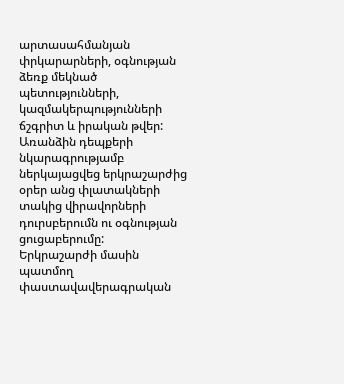արտասահմանյան փրկարարների, օգնության ձեռք մեկնած պետությունների, կազմակերպությունների ճշգրիտ և իրական թվեր:
Առանձին դեպքերի նկարագրությամբ ներկայացվեց երկրաշարժից օրեր անց փլատակների տակից վիրավորների դուրսբերումն ու օգնության ցուցաբերումը:
Երկրաշարժի մասին պատմող փաստավավերագրական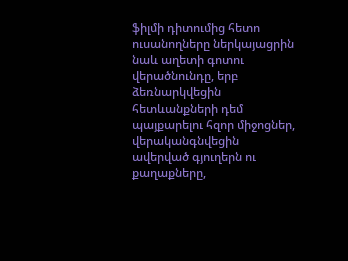ֆիլմի դիտումից հետո ուսանողները ներկայացրին նաև աղետի գոտու վերածնունդը, երբ ձեռնարկվեցին հետևանքների դեմ պայքարելու հզոր միջոցներ, վերականգնվեցին ավերված գյուղերն ու քաղաքները,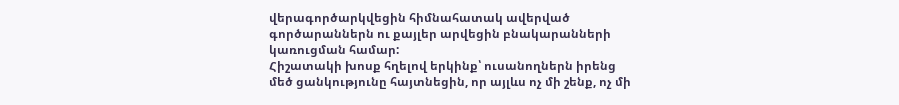վերագործարկվեցին հիմնահատակ ավերված գործարաններն ու քայլեր արվեցին բնակարանների կառուցման համար:
Հիշատակի խոսք հղելով երկինք՝ ուսանողներն իրենց մեծ ցանկությունը հայտնեցին, որ այլևս ոչ մի շենք, ոչ մի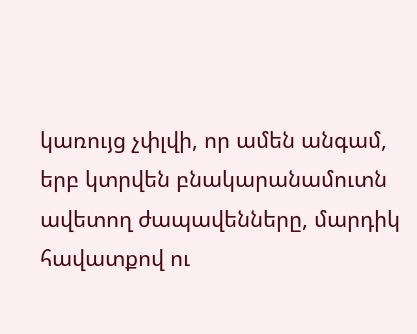կառույց չփլվի, որ ամեն անգամ, երբ կտրվեն բնակարանամուտն ավետող ժապավենները, մարդիկ հավատքով ու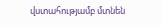վստահությամբ մտնեն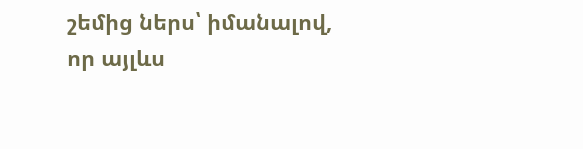շեմից ներս՝ իմանալով, որ այլևս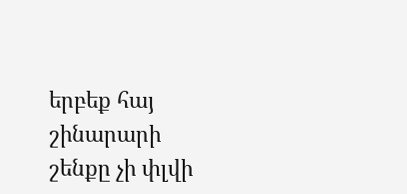երբեք հայ շինարարի շենքը չի փլվի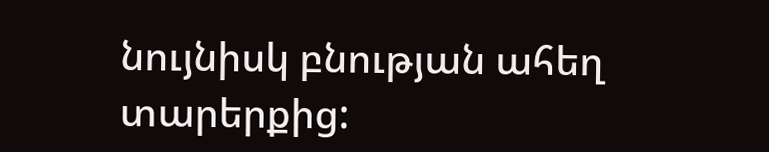նույնիսկ բնության ահեղ տարերքից: